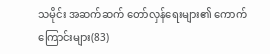သမိုင်း အဆက်ဆက် တော်လှန်ရေးများ၏ ကောက်ကြောင်းများ(83)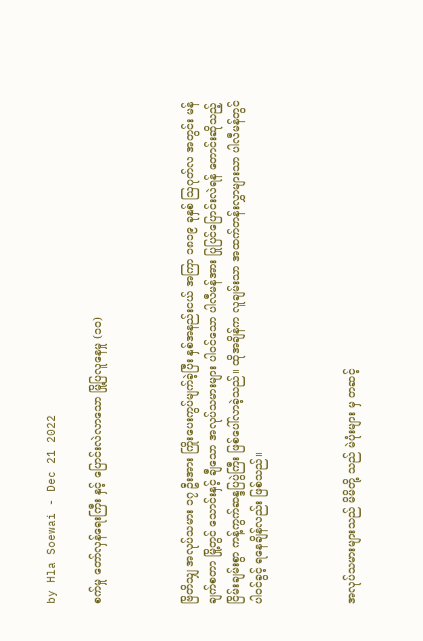by Hla Soewai - Dec 21 2022

စက်မှု တော်လှန်ရေးကြီး နှင့် ပြောင်းလဲလာသော မြို့ပြလူနေမှု (၁၀)



ဗြိတိသျှ အလုပ်သမား ၁၇ ဦးအား ကြိုးပေးကွပ်မျက်ခဲ့ပြီး နှစ်အနည်းငယ် အကြာ ၁၈၁၉ ခုနှစ် ဩဂုတ်လ အတွင်း မန်ချက်စတာ မြို့တွင် သောင်းနှင့် ချီသော အလုပ်သမားများ ပါဝင်သော ပါလီမန်အား ပြုပြင်ပြောင်းလဲရန် တောင်းဆိုသည့် ငြိမ်းချမ်းစွာ ကန့်ကွက်ဆန္ဒပြပွဲကြီး ဖြစ်ပေါ်လာခဲ့သည်။ ထိုအချိန်က လူချမ်းသာ အထက်တန်းလွှာများသာ ပါလီမန်တွင် ပါဝင်ခွင့် ရနေချိန်လည်း ဖြစ်သည်။



အလုပ်သမားများသည် မိမိတို့ သည် မဲပုံးများ မှ တဆင့်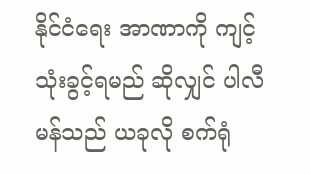နိုင်ငံရေး အာဏာကို ကျင့်သုံးခွင့်ရမည် ဆိုလျှင် ပါလီမန်သည် ယခုလို စက်ရုံ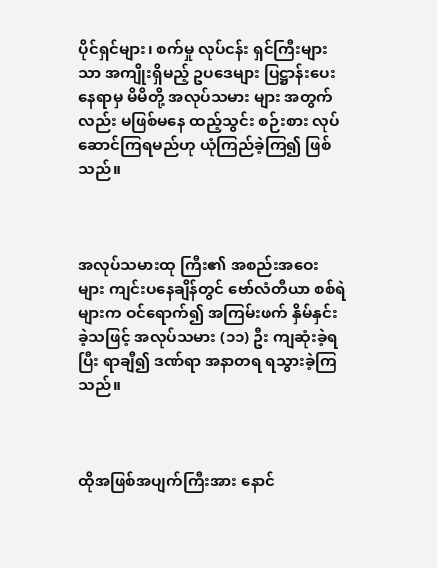ပိုင်ရှင်များ၊ စက်မှု လုပ်ငန်း ရှင်ကြီးများ သာ အကျိုးရှိမည့် ဥပဒေများ ပြဋ္ဌာန်းပေးနေရာမှ မိမိတို့ အလုပ်သမား များ အတွက်လည်း မဖြစ်မနေ ထည့်သွင်း စဉ်းစား လုပ်ဆောင်ကြရမည်ဟု ယုံကြည်ခဲ့ကြ၍ ဖြစ်သည်။



အလုပ်သမားထု ကြီး၏ အစည်းအဝေး များ ကျင်းပနေချိန်တွင် ဗော်လံတီယာ စစ်ရဲများက ဝင်ရောက်၍ အကြမ်းဖက် နှိမ်နှင်းခဲ့သဖြင့် အလုပ်သမား (၁၁) ဦး ကျဆုံးခဲ့ရပြီး ရာချီ၍ ဒဏ်ရာ အနာတရ ရသွားခဲ့ကြသည်။



ထိုအဖြစ်အပျက်ကြီးအား နောင်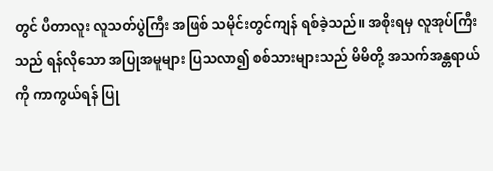တွင် ပီတာလူး လူသတ်ပွဲကြီး အဖြစ် သမိုင်းတွင်ကျန် ရစ်ခဲ့သည်။ အစိုးရမှ လူအုပ်ကြီးသည် ရန်လိုသော အပြုအမူများ ပြသလာ၍ စစ်သားများသည် မိမိတို့ အသက်အန္တရာယ်ကို ကာကွယ်ရန် ပြု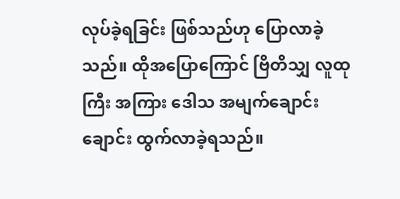လုပ်ခဲ့ရခြင်း ဖြစ်သည်ဟု ပြောလာခဲ့သည်။ ထိုအပြောကြောင် ဗြိတိသျှ လူထုကြီး အကြား ဒေါသ အမျက်ချောင်းချောင်း ထွက်လာခဲ့ရသည်။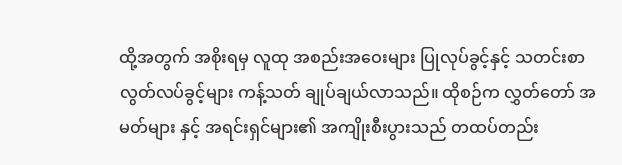ထို့အတွက် အစိုးရမှ လူထု အစည်းအဝေးများ ပြုလုပ်ခွင့်နှင့် သတင်းစာ လွတ်လပ်ခွင့်များ ကန့်သတ် ချုပ်ချယ်လာသည်။ ထိုစဉ်က လွှတ်တော် အမတ်များ နှင့် အရင်းရှင်များ၏ အကျိုးစီးပွားသည် တထပ်တည်း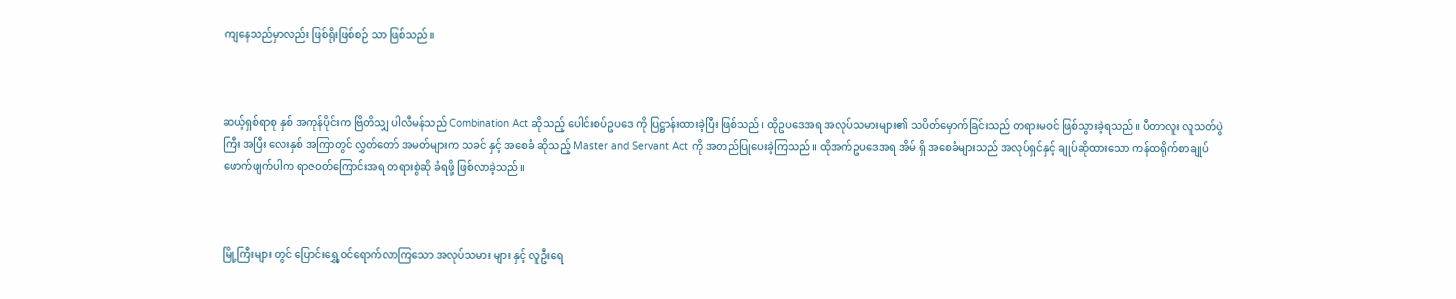ကျနေသည်မှာလည်း ဖြစ်ရိုးဖြစ်စဉ် သာ ဖြစ်သည်။



ဆယ့်ရှစ်ရာစု နှစ် အကုန်ပိုင်းက ဗြိတိသျှ ပါလီမန်သည် Combination Act ဆိုသည့် ပေါင်းစပ်ဥပဒေ ကို ပြဋ္ဌာန်းထားခဲ့ပြီး ဖြစ်သည်၊ ထိုဥပဒေအရ အလုပ်သမားများ၏ သပိတ်မှောက်ခြင်းသည် တရားမဝင် ဖြစ်သွားခဲ့ရသည်။ ပီတာလူး လူသတ်ပွဲကြီး အပြီး လေးနှစ် အကြာတွင် လွှတ်တော် အမတ်များက သခင် နှင့် အစေခံ ဆိုသည့် Master and Servant Act ကို အတည်ပြုပေးခဲ့ကြသည်။ ထိုအက်ဥပဒေအရ အိမ် ရှိ အစေခံများသည် အလုပ်ရှင်နှင့် ချုပ်ဆိုထားသော ကန်ထရိုက်စာချုပ် ဖောက်ဖျက်ပါက ရာဇဝတ်ကြောင်းအရ တရားစွဲဆို ခံရဖို့ ဖြစ်လာခဲ့သည်။



မြို့ကြီးများ တွင် ပြောင်းရွှေ့ဝင်‌ရောက်လာကြသော အလုပ်သမား များ နှင့် လူဦးရေ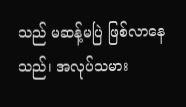သည် မဆန့်မပြဲ ဖြစ်လာနေသည်၊ အလုပ်သမား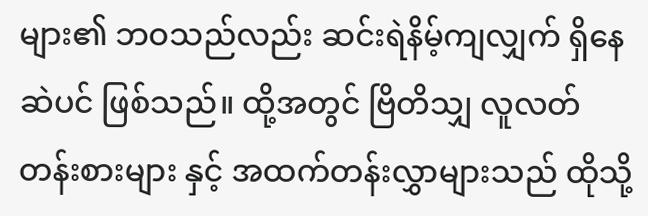များ၏ ဘဝသည်လည်း ဆင်းရဲနိမ့်ကျလျှက် ရှိနေဆဲပင် ဖြစ်သည်။ ထို့အတွင် ဗြိတိသျှ လူလတ်တန်းစားများ နှင့် အထက်တန်းလွှာများသည် ထိုသို့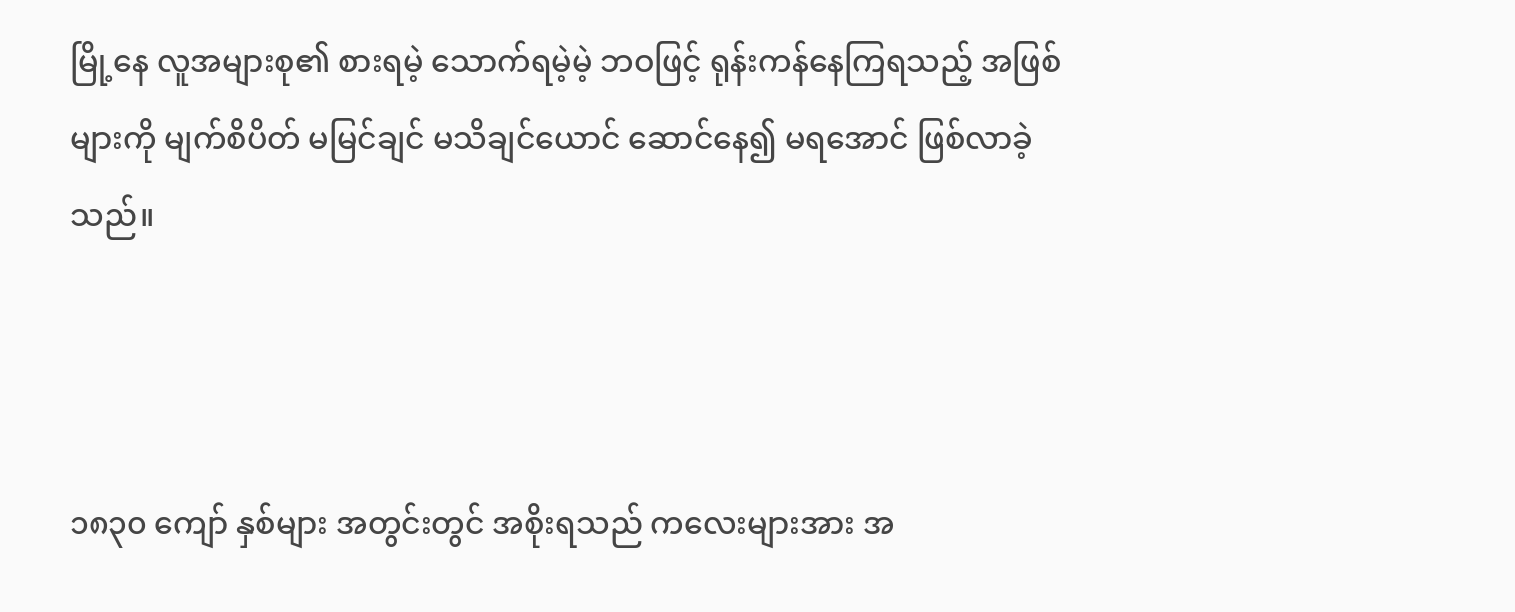မြို့နေ လူအများစု၏ စားရမဲ့ သောက်ရမဲ့မဲ့ ဘဝဖြင့် ရုန်းကန်နေကြရသည့် အဖြစ်များကို မျက်စိပိတ် မမြင်ချင် မသိချင်ယောင် ဆောင်နေ၍ မရအောင် ဖြစ်လာခဲ့သည်။



၁၈၃၀ ကျော် နှစ်များ အတွင်းတွင် အစိုးရသည် ကလေးများအား အ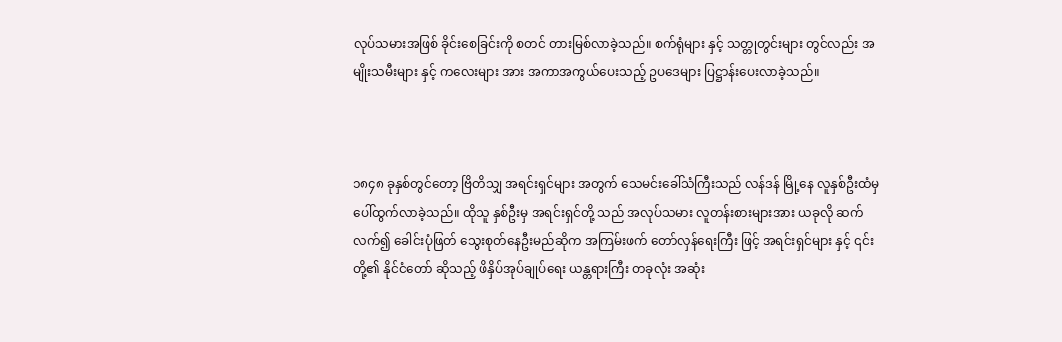လုပ်သမားအဖြစ် ခိုင်းစေခြင်းကို စတင် တားမြစ်လာခဲ့သည်။ စက်ရုံများ နှင့် သတ္တုတွင်းများ တွင်လည်း အမျိုးသမီးများ နှင့် ကလေးများ အား အကာအကွယ်ပေးသည့် ဥပဒေများ ပြဋ္ဌာန်းပေးလာခဲ့သည်။



၁၈၄၈ ခုနှစ်တွင်တော့ ဗြိတိသျှ အရင်းရှင်များ အတွက် သေမင်းခေါ်သံကြီးသည် လန်ဒန် မြို့နေ လူနှစ်ဦးထံမှ ပေါ်ထွက်လာခဲ့သည်။ ထိုသူ နှစ်ဦးမှ အရင်းရှင်တို့ သည် အလုပ်သမား လူတန်းစားများအား ယခုလို ဆက်လက်၍ ခေါင်းပုံဖြတ် သွေးစုတ်နေဦးမည်ဆိုက အကြမ်းဖက် တော်လှန်‌ရေးကြီး ဖြင့် အရင်းရှင်များ နှင့် ၎င်းတို့၏ နိုင်ငံတော် ဆိုသည့် ဖိနှိပ်အုပ်ချုပ်ရေး ယန္တရားကြီး တခုလုံး အဆုံး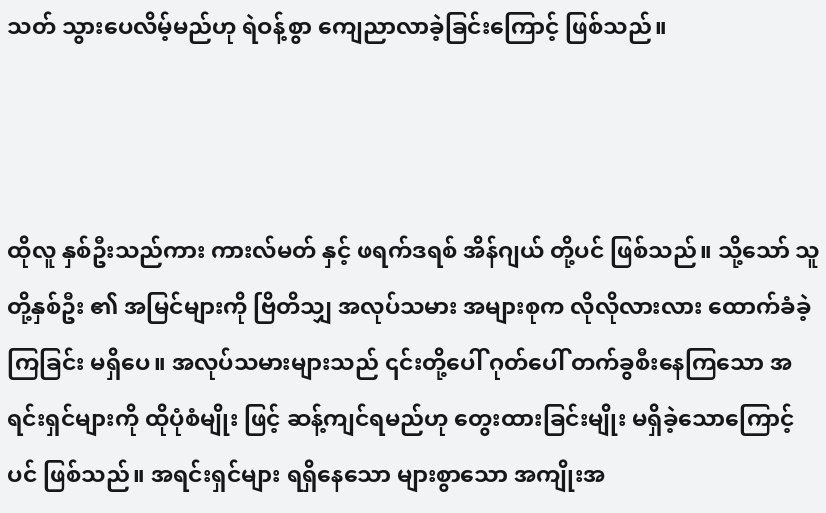သတ် သွားပေလိမ့်မည်ဟု ရဲဝန့်စွာ ကျေညာလာခဲ့ခြင်းကြောင့် ဖြစ်သည်။



ထိုလူ နှစ်ဦးသည်ကား ကားလ်မတ် နှင့် ဖရက်ဒရစ် အိန်ဂျယ် တို့ပင် ဖြစ်သည်။ သို့သော် သူတို့နှစ်ဦး ၏ အမြင်များကို ဗြိတိသျှ အလုပ်သမား အများစုက လိုလိုလားလား ထောက်ခံခဲ့ကြခြင်း မရှိပေ။ အလုပ်သမားများသည် ၎င်းတို့ပေါ် ဂုတ်ပေါ် တက်ခွစီးနေကြသော အရင်းရှင်များကို ထိုပုံစံမျိုး ဖြင့် ဆန့်ကျင်ရမည်ဟု တွေးထားခြင်းမျိုး မရှိခဲ့သောကြောင့်ပင် ဖြစ်သည်။ အရင်းရှင်များ ရရှိနေသော များစွာသော အကျိုးအ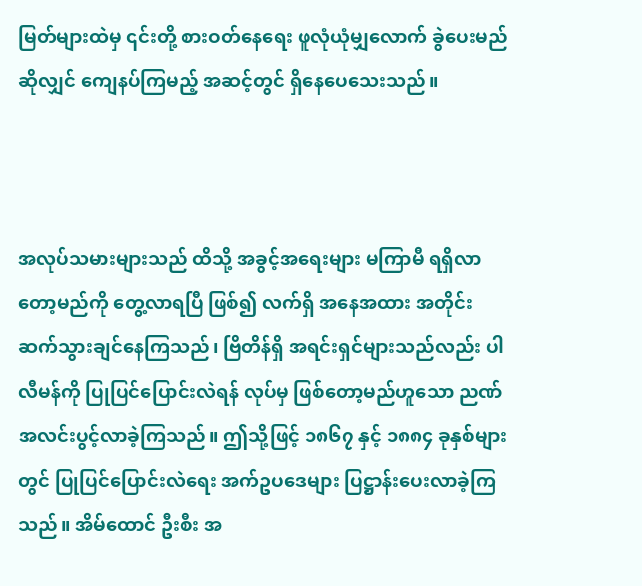မြတ်များထဲမှ ၎င်းတို့ စားဝတ်နေရေး ဖူလုံယုံမျှလောက် ခွဲပေးမည်ဆိုလျှင် ကျေနပ်ကြမည့် အဆင့်တွင် ရှိနေပေသေးသည်။



အလုပ်သမားများသည် ထိသို့ အခွင့်အရေးများ မကြာမီ ရရှိလာတော့မည်ကို တွေ့လာရပြီ ဖြစ်၍ လက်ရှိ အနေအထား အတိုင်း ဆက်သွားချင်နေကြသည်၊ ဗြိတိန်ရှိ အရင်းရှင်များသည်လည်း ပါလီမန်ကို ပြုပြင်ပြောင်းလဲရန် လုပ်မှ ဖြစ်တော့မည်ဟူသော ညဏ်အလင်းပွင့်လာခဲ့ကြသည်။ ဤသို့ဖြင့် ၁၈၆၇ နှင့် ၁၈၈၄ ခုနှစ်များတွင် ပြုပြင်ပြောင်းလဲရေး အက်ဥပဒေများ ပြဋ္ဌာန်းပေးလာခဲ့ကြသည်။ အိမ်ထောင် ဦးစီး အ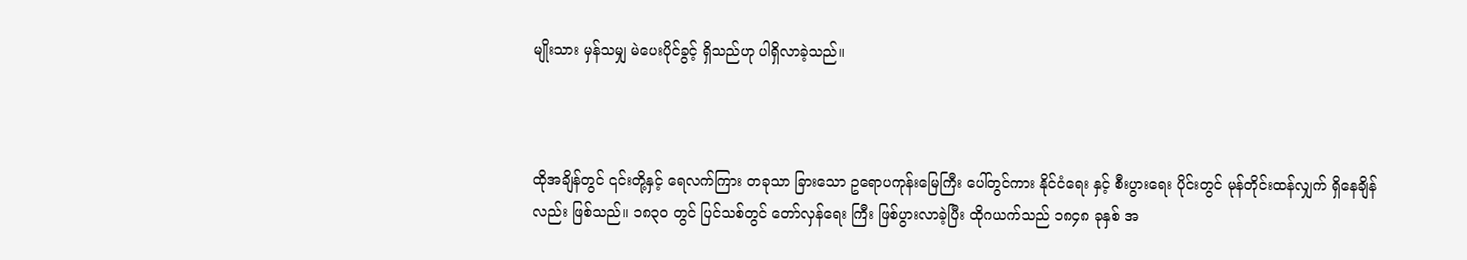မျိုးသား မှန်သမျှ မဲပေးပိုင်ခွင့် ရှိသည်ဟု ပါရှိလာခဲ့သည်။



ထိုအချိန်တွင် ၎င်းတို့နှင့် ရေလက်ကြား တခုသာ ခြားသော ဥရောပကုန်းမြေကြီး ပေါ်တွင်ကား နိုင်ငံရေး နှင့် စီးပွားရေး ပိုင်းတွင် မုန်တိုင်းထန်လျှက် ရှိနေချိန်လည်း ဖြစ်သည်။ ၁၈၃၀ တွင် ပြင်သစ်တွင် တော်လှန်ရေး ကြီး ဖြစ်ပွားလာခဲ့ပြီး ထိုဂယက်သည် ၁၈၄၈ ခုနှစ် အ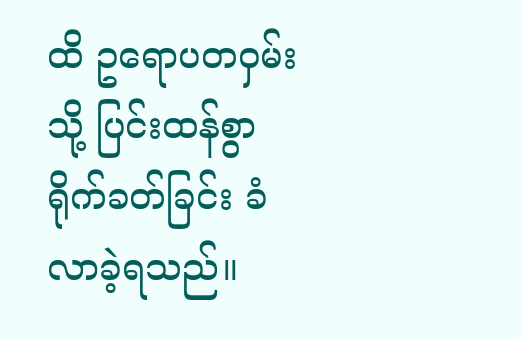ထိ ဥရောပတဝှမ်းသို့ ပြင်းထန်စွာ ရိုက်ခတ်ခြင်း ခံလာခဲ့ရသည်။